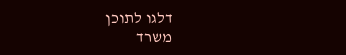דלגו לתוכן
משרד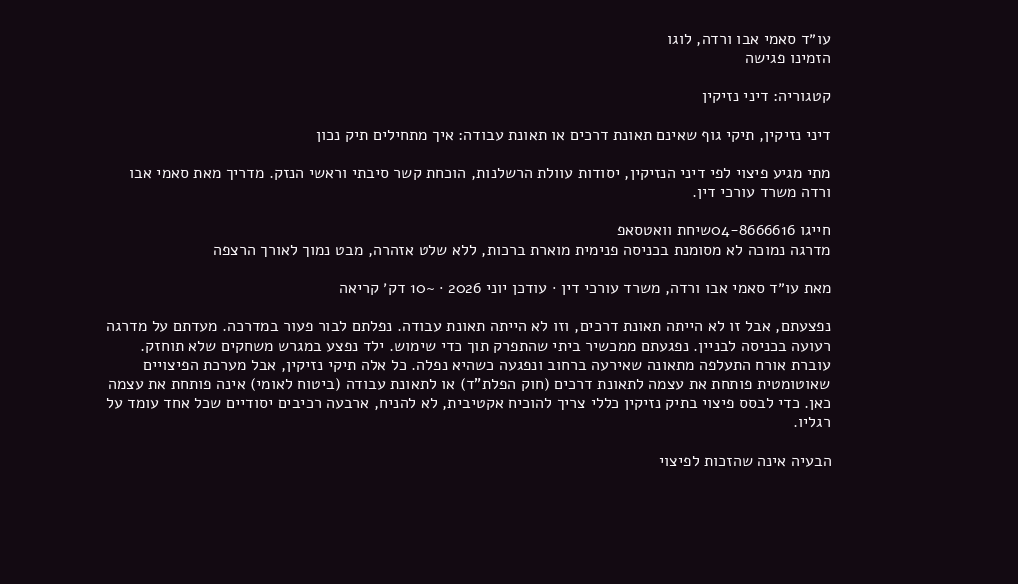עו״ד סאמי אבו ורדה, לוגו
הזמינו פגישה

קטגוריה: דיני נזיקין

דיני נזיקין, תיקי גוף שאינם תאונת דרכים או תאונת עבודה: איך מתחילים תיק נכון

מתי מגיע פיצוי לפי דיני הנזיקין, יסודות עוולת הרשלנות, הוכחת קשר סיבתי וראשי הנזק. מדריך מאת סאמי אבו ורדה משרד עורכי דין.

חייגו 04-8666616שיחת וואטסאפ
מדרגה נמוכה לא מסומנת בכניסה פנימית מוארת ברכות, ללא שלט אזהרה, מבט נמוך לאורך הרצפה

מאת עו״ד סאמי אבו ורדה, משרד עורכי דין · עודכן יוני 2026 · ~10 דק׳ קריאה

נפצעתם, אבל זו לא הייתה תאונת דרכים, וזו לא הייתה תאונת עבודה. נפלתם לבור פעור במדרכה. מעדתם על מדרגה רעועה בכניסה לבניין. נפגעתם ממכשיר ביתי שהתפרק תוך כדי שימוש. ילד נפצע במגרש משחקים שלא תוחזק. עוברת אורח התעלפה מתאונה שאירעה ברחוב ונפגעה כשהיא נפלה. כל אלה תיקי נזיקין, אבל מערכת הפיצויים שאוטומטית פותחת את עצמה לתאונת דרכים (חוק הפלת"ד) או לתאונת עבודה (ביטוח לאומי) אינה פותחת את עצמה כאן. כדי לבסס פיצוי בתיק נזיקין כללי צריך להוכיח אקטיבית, לא להניח, ארבעה רכיבים יסודיים שכל אחד עומד על רגליו.

הבעיה אינה שהזכות לפיצוי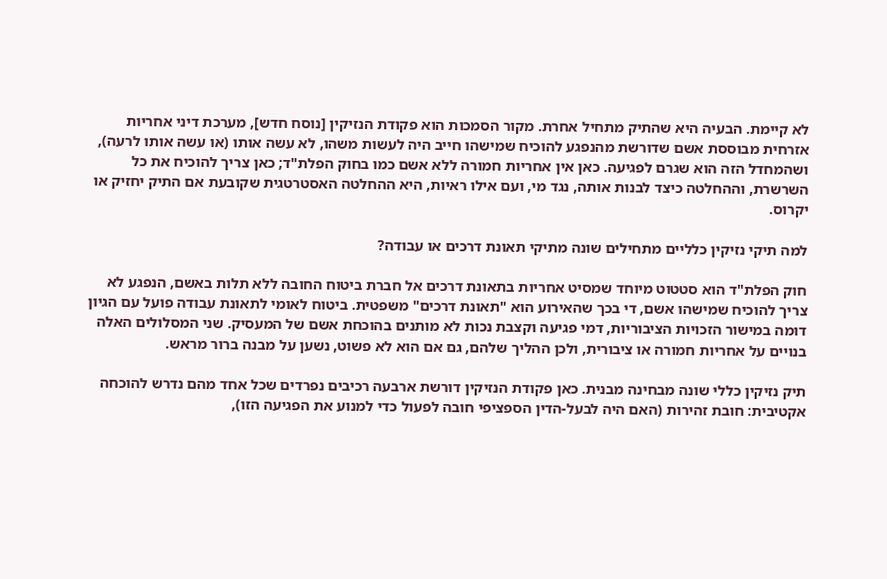לא קיימת. הבעיה היא שהתיק מתחיל אחרת. מקור הסמכות הוא פקודת הנזיקין [נוסח חדש], מערכת דיני אחריות אזרחית מבוססת אשם שדורשת מהנפגע להוכיח שמישהו חייב היה לעשות משהו, לא עשה אותו (או עשה אותו לרעה), ושהמחדל הזה הוא שגרם לפגיעה. כאן אין אחריות חמורה ללא אשם כמו בחוק הפלת"ד; כאן צריך להוכיח את כל השרשרת, וההחלטה כיצד לבנות אותה, נגד מי, ועם אילו ראיות, היא ההחלטה האסטרטגית שקובעת אם התיק יחזיק או יקרוס.

למה תיקי נזיקין כלליים מתחילים שונה מתיקי תאונת דרכים או עבודה?

חוק הפלת"ד הוא סטטוט מיוחד שמסיט אחריות בתאונת דרכים אל חברת ביטוח החובה ללא תלות באשם, הנפגע לא צריך להוכיח שמישהו אשם, די בכך שהאירוע הוא "תאונת דרכים" משפטית. ביטוח לאומי לתאונת עבודה פועל עם הגיון דומה במישור הזכויות הציבוריות, דמי פגיעה וקצבת נכות לא מותנים בהוכחת אשם של המעסיק. שני המסלולים האלה בנויים על אחריות חמורה או ציבורית, ולכן ההליך שלהם, גם אם הוא לא פשוט, נשען על מבנה ברור מראש.

תיק נזיקין כללי שונה מבחינה מבנית. כאן פקודת הנזיקין דורשת ארבעה רכיבים נפרדים שכל אחד מהם נדרש להוכחה אקטיבית: חובת זהירות (האם היה לבעל-הדין הספציפי חובה לפעול כדי למנוע את הפגיעה הזו),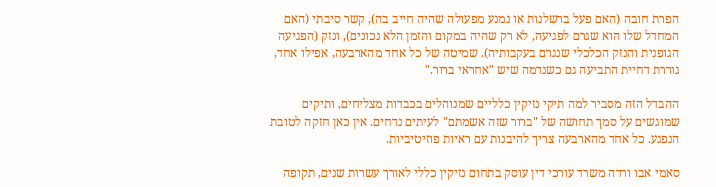הפרת חובה (האם פעל ברשלנות או נמנע מפעולה שהיה חייב בה), קשר סיבתי (האם המחדל שלו הוא שגרם לפגיעה, לא רק שהיה במקום והזמן הלא נכונים), ונזק (הפגיעה הגופנית והנזק הכלכלי שנגרם בעקבותיה). שמיטה של כל אחד מהארבעה, אפילו אחד, גוררת דחיית התביעה גם כשנדמה שיש "אחראי ברור."

ההבדל הזה מסביר למה תיקי נזיקין כלליים שמנוהלים בכבדות מצליחים, ותיקים שמוגשים על סמך תחושה של "ברור שזה אשמתם" לעיתים נדחים. אין כאן חזקה לטובת הנפגע. כל אחד מהארבעה צריך להיבנות עם ראיות פוזיטיביות.

סאמי אבו ורדה משרד עורכי דין עוסק בתחום נזיקין כללי לאורך עשרות שנים, תקופה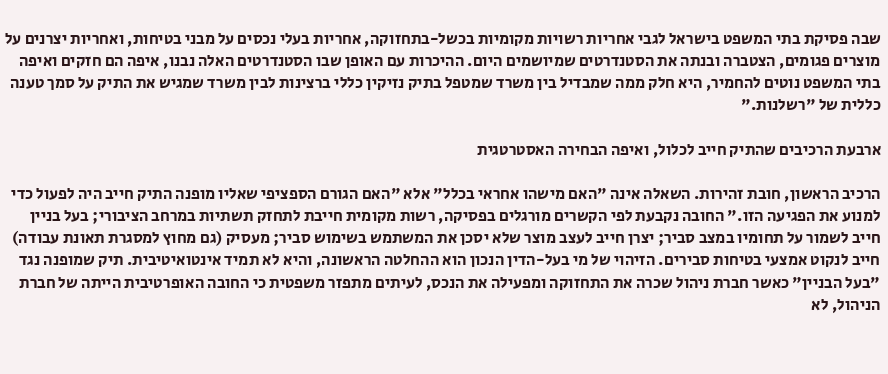שבה פסיקת בתי המשפט בישראל לגבי אחריות רשויות מקומיות בכשל-בתחזוקה, אחריות בעלי נכסים על מבני בטיחות, ואחריות יצרנים על מוצרים פגומים, הצטברה ובנתה את הסטנדרטים שמיושמים היום. ההיכרות עם האופן שבו הסטנדרטים האלה נבנו, איפה הם חזקים ואיפה בתי המשפט נוטים להחמיר, היא חלק ממה שמבדיל בין משרד שמטפל בתיק נזיקין כללי ברצינות לבין משרד שמגיש את התיק על סמך טענה כללית של "רשלנות."

ארבעת הרכיבים שהתיק חייב לכלול, ואיפה הבחירה האסטרטגית

הרכיב הראשון, חובת זהירות. השאלה אינה "האם מישהו אחראי בכלל" אלא "האם הגורם הספציפי שאליו מופנה התיק חייב היה לפעול כדי למנוע את הפגיעה הזו." החובה נקבעת לפי הקשרים מורגלים בפסיקה, רשות מקומית חייבת לתחזק תשתיות במרחב הציבורי; בעל בניין חייב לשמור על תחומיו במצב סביר; יצרן חייב לעצב מוצר שלא יסכן את המשתמש בשימוש סביר; מעסיק (גם מחוץ למסגרת תאונת עבודה) חייב לנקוט אמצעי בטיחות סבירים. הזיהוי של מי בעל-הדין הנכון הוא ההחלטה הראשונה, והיא לא תמיד אינטואיטיבית. תיק שמופנה נגד "בעל הבניין" כאשר חברת ניהול שכרה את התחזוקה ומפעילה את הנכס, לעיתים מתפזר משפטית כי החובה האופרטיבית הייתה של חברת הניהול, לא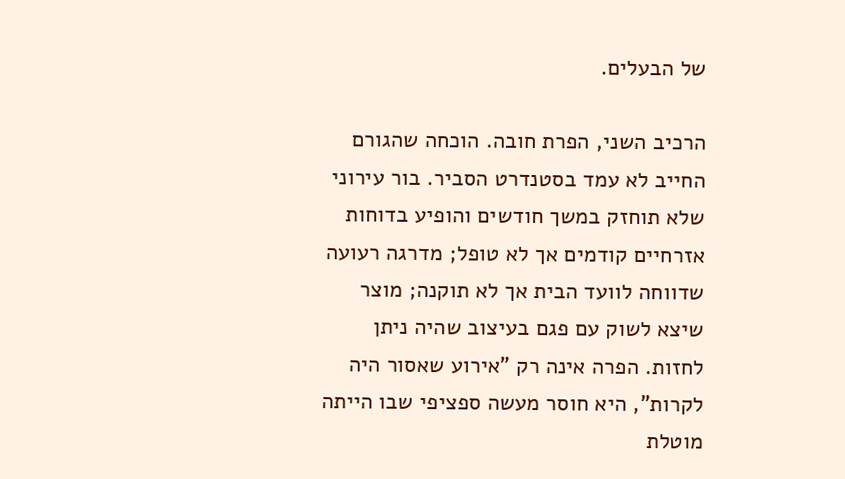של הבעלים.

הרכיב השני, הפרת חובה. הוכחה שהגורם החייב לא עמד בסטנדרט הסביר. בור עירוני שלא תוחזק במשך חודשים והופיע בדוחות אזרחיים קודמים אך לא טופל; מדרגה רעועה שדווחה לוועד הבית אך לא תוקנה; מוצר שיצא לשוק עם פגם בעיצוב שהיה ניתן לחזות. הפרה אינה רק "אירוע שאסור היה לקרות", היא חוסר מעשה ספציפי שבו הייתה מוטלת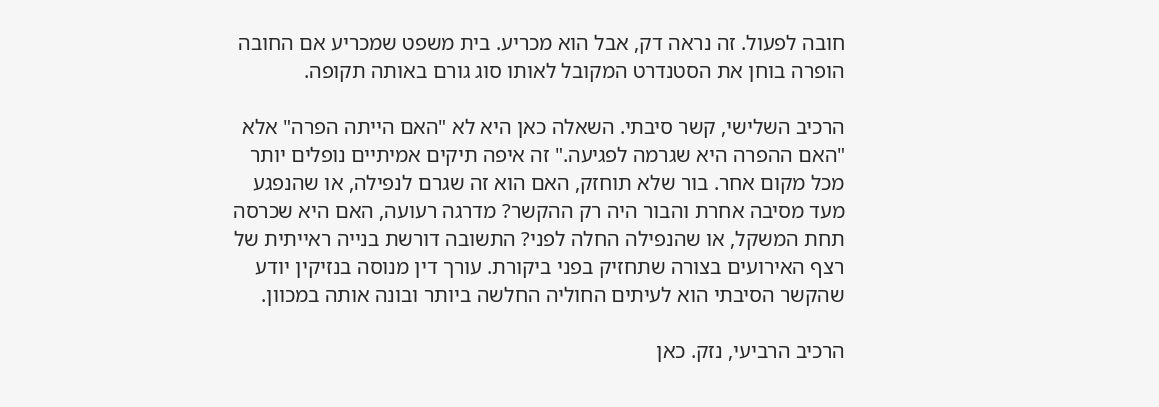חובה לפעול. זה נראה דק, אבל הוא מכריע. בית משפט שמכריע אם החובה הופרה בוחן את הסטנדרט המקובל לאותו סוג גורם באותה תקופה.

הרכיב השלישי, קשר סיבתי. השאלה כאן היא לא "האם הייתה הפרה" אלא "האם ההפרה היא שגרמה לפגיעה." זה איפה תיקים אמיתיים נופלים יותר מכל מקום אחר. בור שלא תוחזק, האם הוא זה שגרם לנפילה, או שהנפגע מעד מסיבה אחרת והבור היה רק ההקשר? מדרגה רעועה, האם היא שכרסה תחת המשקל, או שהנפילה החלה לפני? התשובה דורשת בנייה ראייתית של רצף האירועים בצורה שתחזיק בפני ביקורת. עורך דין מנוסה בנזיקין יודע שהקשר הסיבתי הוא לעיתים החוליה החלשה ביותר ובונה אותה במכוון.

הרכיב הרביעי, נזק. כאן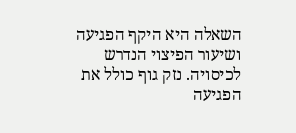השאלה היא היקף הפגיעה ושיעור הפיצוי הנדרש לכיסויה. נזק גוף כולל את הפגיעה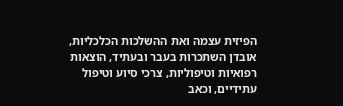הפיזית עצמה ואת ההשלכות הכלכליות, אובדן השתכרות בעבר ובעתיד, הוצאות רפואיות וטיפוליות, צרכי סיוע וטיפול עתידיים, וכאב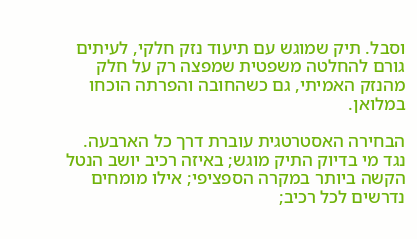וסבל. תיק שמוגש עם תיעוד נזק חלקי, לעיתים גורם להחלטה משפטית שמפצה רק על חלק מהנזק האמיתי, גם כשהחובה והפרתה הוכחו במלואן.

הבחירה האסטרטגית עוברת דרך כל הארבעה. נגד מי בדיוק התיק מוגש; באיזה רכיב יושב הנטל הקשה ביותר במקרה הספציפי; אילו מומחים נדרשים לכל רכיב;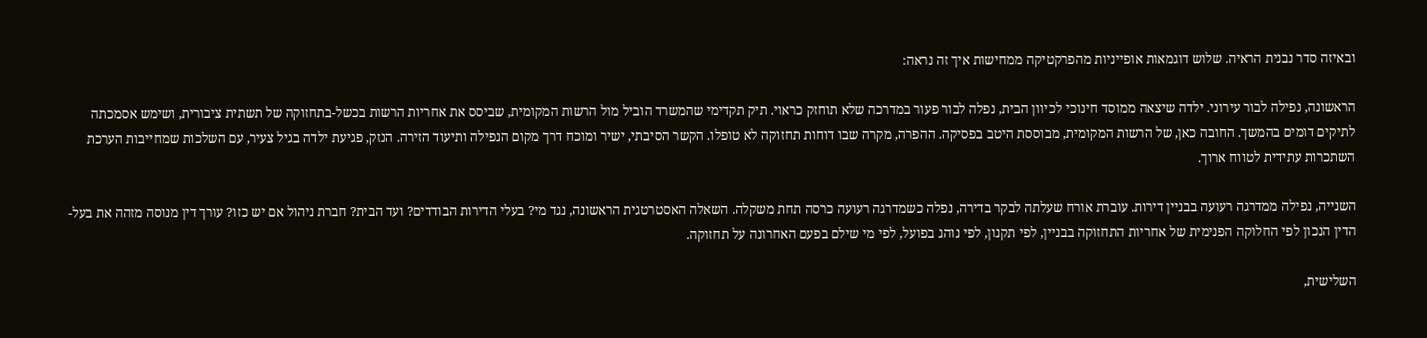ובאיזה סדר נבנית הראיה. שלוש דוגמאות אופייניות מהפרקטיקה ממחישות איך זה נראה:

הראשונה, נפילה לבור עירוני. ילדה שיצאה ממוסד חינוכי לכיוון הבית, נפלה לבור פעור במדרכה שלא תוחזק כראוי. תיק תקדימי שהמשרד הוביל מול הרשות המקומית, שביסס את אחריות הרשות בכשל-בתחזוקה של תשתית ציבורית, ושימש אסמכתה לתיקים דומים בהמשך. החובה כאן, של הרשות המקומית, מבוססת היטב בפסיקה. ההפרה, מקרה שבו דוחות תחזוקה לא טופלו. הקשר הסיבתי, ישיר ומוכח דרך מקום הנפילה ותיעוד הזירה. הנזק, פגיעת ילדה בגיל צעיר, עם השלכות שמחייבות הערכת השתכרות עתידית לטווח ארוך.

השנייה, נפילה ממדרגה רעועה בבניין דירות. עוברת אורח שעלתה לבקר בדירה, נפלה כשמדרגה רעועה כרסה תחת משקלה. השאלה האסטרטגית הראשונה, נגד מי? בעלי הדירות הבודדים? ועד הבית? חברת ניהול אם יש כזו? עורך דין מנוסה מזהה את בעל-הדין הנכון לפי החלוקה הפנימית של אחריות התחזוקה בבניין, לפי תקנון, לפי נוהג בפועל, לפי מי שילם בפעם האחרונה על תחזוקה.

השלישית,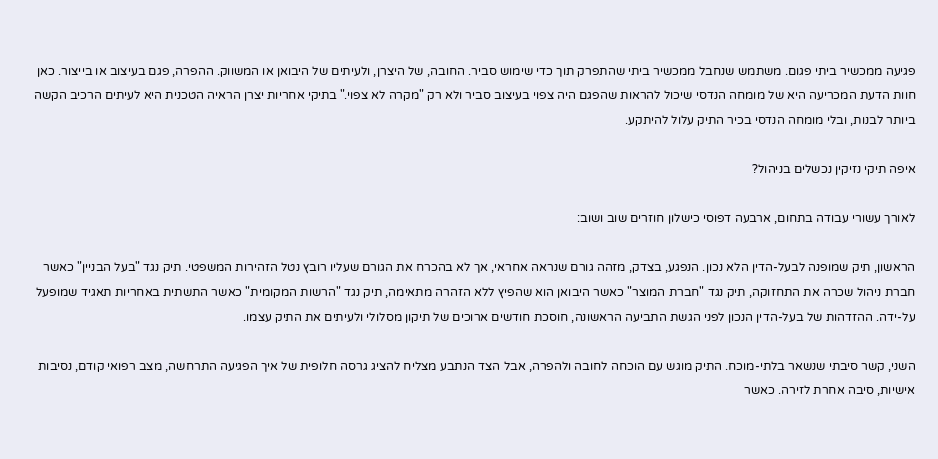פגיעה ממכשיר ביתי פגום. משתמש שנחבל ממכשיר ביתי שהתפרק תוך כדי שימוש סביר. החובה, של היצרן, ולעיתים של היבואן או המשווק. ההפרה, פגם בעיצוב או בייצור. כאן חוות הדעת המכריעה היא של מומחה הנדסי שיכול להראות שהפגם היה צפוי בעיצוב סביר ולא רק "מקרה לא צפוי." בתיקי אחריות יצרן הראיה הטכנית היא לעיתים הרכיב הקשה ביותר לבנות, ובלי מומחה הנדסי בכיר התיק עלול להיתקע.

איפה תיקי נזיקין נכשלים בניהול?

לאורך עשורי עבודה בתחום, ארבעה דפוסי כישלון חוזרים שוב ושוב:

הראשון, תיק שמופנה לבעל-הדין הלא נכון. הנפגע, בצדק, מזהה גורם שנראה אחראי, אך לא בהכרח את הגורם שעליו רובץ נטל הזהירות המשפטי. תיק נגד "בעל הבניין" כאשר חברת ניהול שכרה את התחזוקה, תיק נגד "חברת המוצר" כאשר היבואן הוא שהפיץ ללא הזהרה מתאימה, תיק נגד "הרשות המקומית" כאשר התשתית באחריות תאגיד שמופעל על-ידה. ההזדהות של בעל-הדין הנכון לפני הגשת התביעה הראשונה, חוסכת חודשים ארוכים של תיקון מסלולי ולעיתים את התיק עצמו.

השני, קשר סיבתי שנשאר בלתי-מוכח. התיק מוגש עם הוכחה לחובה ולהפרה, אבל הצד הנתבע מצליח להציג גרסה חלופית של איך הפגיעה התרחשה, מצב רפואי קודם, נסיבות אישיות, סיבה אחרת לזירה. כאשר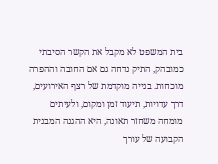בית המשפט לא מקבל את הקשר הסיבתי כמובהק, התיק נדחה גם אם החובה וההפרה מוכחות. בנייה מוקדמת של רצף האירועים, דרך עדויות, תיעוד זמן ומקום, ולעיתים מומחה משחזר תאונה, היא ההגנה המבנית הקבועה של עורך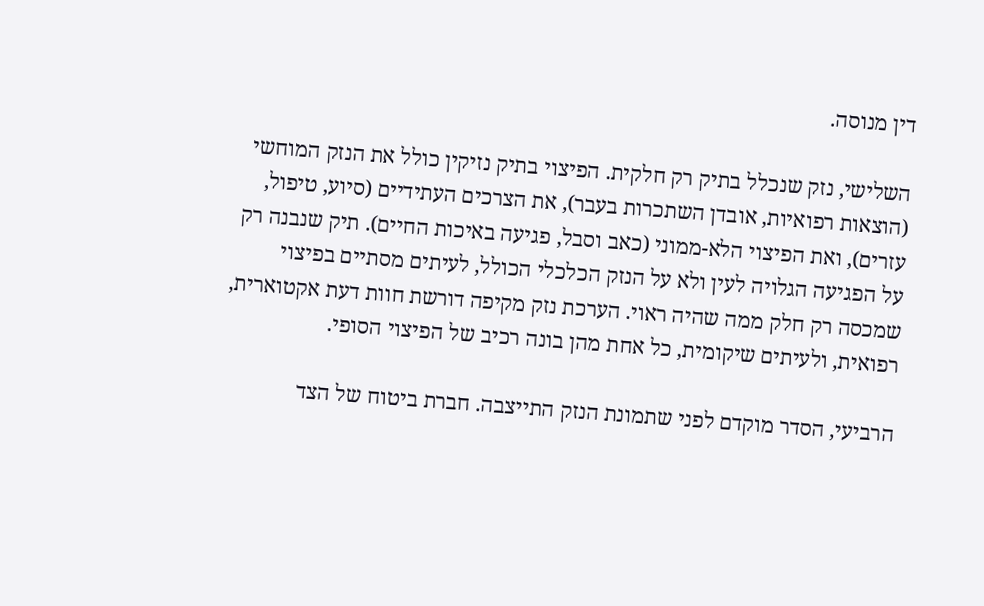דין מנוסה.

השלישי, נזק שנכלל בתיק רק חלקית. הפיצוי בתיק נזיקין כולל את הנזק המוחשי (הוצאות רפואיות, אובדן השתכרות בעבר), את הצרכים העתידיים (סיוע, טיפול, עזרים), ואת הפיצוי הלא-ממוני (כאב וסבל, פגיעה באיכות החיים). תיק שנבנה רק על הפגיעה הגלויה לעין ולא על הנזק הכלכלי הכולל, לעיתים מסתיים בפיצוי שמכסה רק חלק ממה שהיה ראוי. הערכת נזק מקיפה דורשת חוות דעת אקטוארית, רפואית, ולעיתים שיקומית, כל אחת מהן בונה רכיב של הפיצוי הסופי.

הרביעי, הסדר מוקדם לפני שתמונת הנזק התייצבה. חברת ביטוח של הצד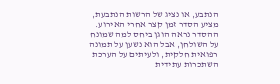הנתבע, או נציג של הרשות הנתבעת, מציע הסדר זמן קצר אחרי האירוע. ההסדר נראה הוגן ביחס למה שמונח על השולחן, אבל הוא נשען על תמונה רפואית חלקית, ולעיתים על הערכת השתכרות עתידית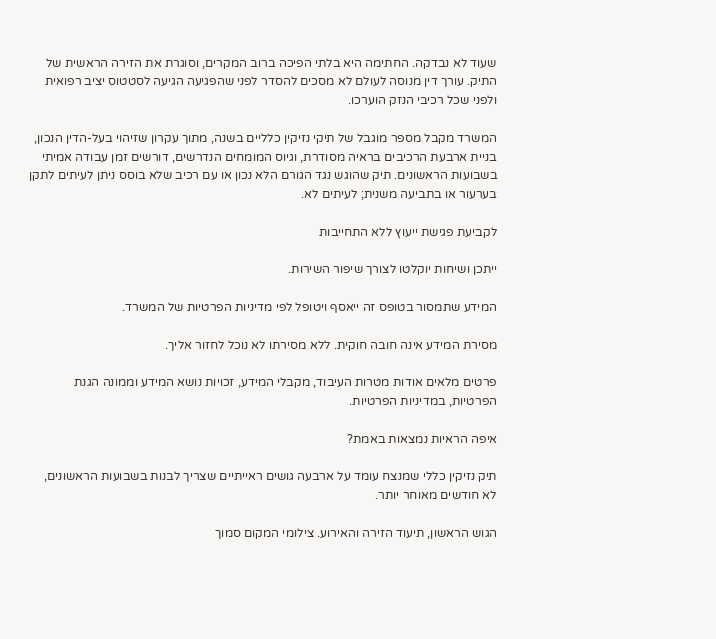שעוד לא נבדקה. החתימה היא בלתי הפיכה ברוב המקרים, וסוגרת את הזירה הראשית של התיק. עורך דין מנוסה לעולם לא מסכים להסדר לפני שהפגיעה הגיעה לסטטוס יציב רפואית ולפני שכל רכיבי הנזק הוערכו.

המשרד מקבל מספר מוגבל של תיקי נזיקין כלליים בשנה, מתוך עקרון שזיהוי בעל-הדין הנכון, בניית ארבעת הרכיבים בראיה מסודרת, וגיוס המומחים הנדרשים, דורשים זמן עבודה אמיתי בשבועות הראשונים. תיק שהוגש נגד הגורם הלא נכון או עם רכיב שלא בוסס ניתן לעיתים לתקן בערעור או בתביעה משנית; לעיתים לא.

לקביעת פגישת ייעוץ ללא התחייבות

ייתכן ושיחות יוקלטו לצורך שיפור השירות.

המידע שתמסור בטופס זה ייאסף ויטופל לפי מדיניות הפרטיות של המשרד.

מסירת המידע אינה חובה חוקית. ללא מסירתו לא נוכל לחזור אליך.

פרטים מלאים אודות מטרות העיבוד, מקבלי המידע, זכויות נושא המידע וממונה הגנת הפרטיות, במדיניות הפרטיות.

איפה הראיות נמצאות באמת?

תיק נזיקין כללי שמנצח עומד על ארבעה גושים ראייתיים שצריך לבנות בשבועות הראשונים, לא חודשים מאוחר יותר.

הגוש הראשון, תיעוד הזירה והאירוע. צילומי המקום סמוך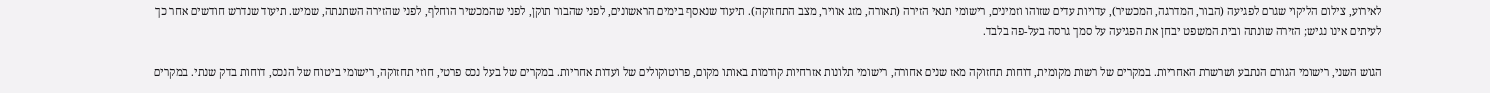לאירוע, צילום הליקוי שגרם לפגיעה (הבור, המדרגה, המכשיר), עדויות עדים שזוהו וזמינים, רישומי תנאי הזירה (תאורה, מזג אוויר, מצב התחזוקה). תיעוד שנאסף בימים הראשונים, לפני שהבור תוקן, לפני שהמכשיר הוחלף, לפני שהזירה השתנתה, שמיש. תיעוד שנדרש חודשים אחר כך לעיתים אינו נגיש; הזירה שונתה ובית המשפט יבחן את הפגיעה על סמך גרסה בעל-פה בלבד.

הגוש השני, רישומי הגורם הנתבע ושרשרת האחריות. במקרים של רשות מקומית, דוחות תחזוקה מאז שנים אחורה, רישומי תלונות אזרחיות קודמות באותו מקום, פרוטוקולים של ועדות אחריות. במקרים של בעל נכס פרטי, חוזי תחזוקה, רישומי ביטוח של הנכס, דוחות בדק שנתי. במקרים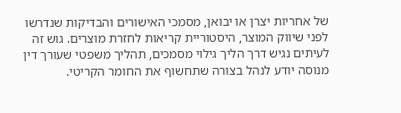של אחריות יצרן או יבואן, מסמכי האישורים והבדיקות שנדרשו לפני שיווק המוצר, היסטוריית קריאות לחזרת מוצרים. גוש זה לעיתים נגיש דרך הליך גילוי מסמכים, תהליך משפטי שעורך דין מנוסה יודע לנהל בצורה שתחשוף את החומר הקריטי.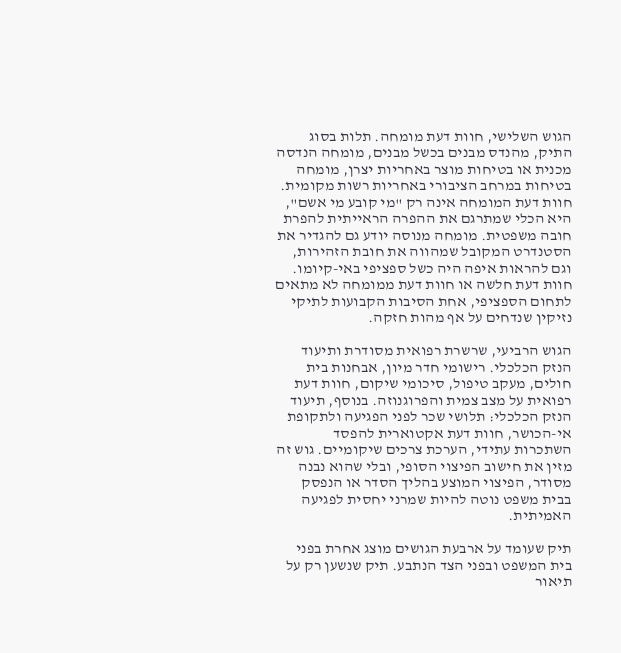הגוש השלישי, חוות דעת מומחה. תלות בסוג התיק, מהנדס מבנים בכשל מבנים, מומחה הנדסה מכנית או בטיחות מוצר באחריות יצרן, מומחה בטיחות במרחב הציבורי באחריות רשות מקומית. חוות דעת המומחה אינה רק "מי קובע מי אשם", היא הכלי שמתרגם את ההפרה הראייתית להפרת חובה משפטית. מומחה מנוסה יודע גם להגדיר את הסטנדרט המקובל שמהווה את חובת הזהירות, וגם להראות איפה היה כשל ספציפי באי-קיומו. חוות דעת חלשה או חוות דעת ממומחה לא מתאים לתחום הספציפי, אחת הסיבות הקבועות לתיקי נזיקין שנדחים על אף מהות חזקה.

הגוש הרביעי, שרשרת רפואית מסודרת ותיעוד הנזק הכלכלי. רישומי חדר מיון, אבחנות בית חולים, מעקב טיפול, סיכומי שיקום, חוות דעת רפואית על מצב צמית והפרוגנוזה. בנוסף, תיעוד הנזק הכלכלי: תלושי שכר לפני הפגיעה ולתקופת אי-הכושר, חוות דעת אקטוארית להפסד השתכרות עתידי, הערכת צרכים שיקומיים. גוש זה מזין את חישוב הפיצוי הסופי, ובלי שהוא נבנה מסודר, הפיצוי המוצע בהליך הסדר או הנפסק בבית משפט נוטה להיות שמרני יחסית לפגיעה האמיתית.

תיק שעומד על ארבעת הגושים מוצג אחרת בפני בית המשפט ובפני הצד הנתבע. תיק שנשען רק על תיאור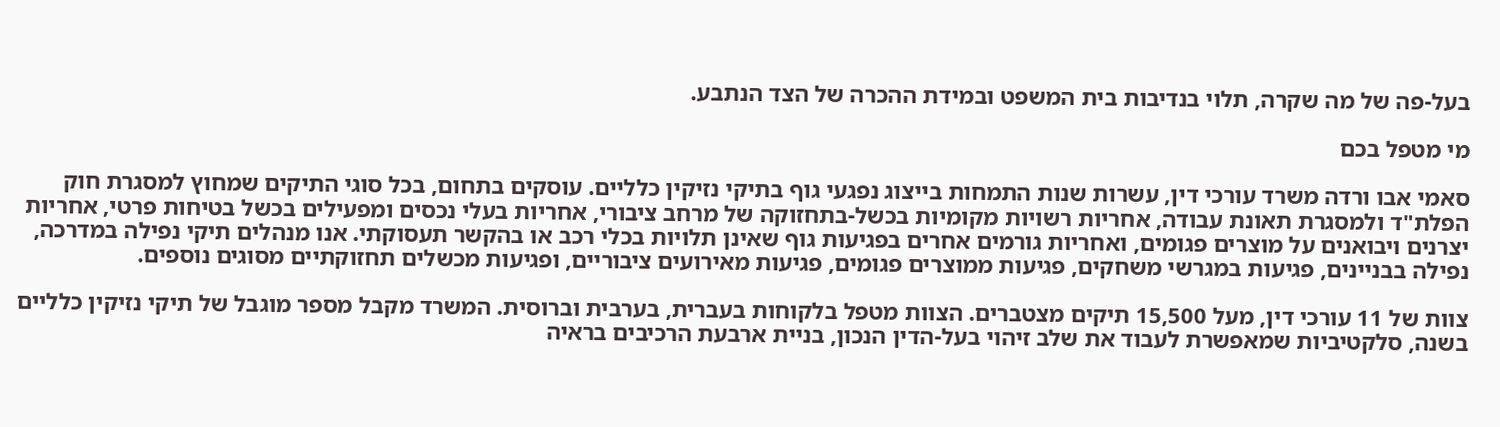בעל-פה של מה שקרה, תלוי בנדיבות בית המשפט ובמידת ההכרה של הצד הנתבע.

מי מטפל בכם

סאמי אבו ורדה משרד עורכי דין, עשרות שנות התמחות בייצוג נפגעי גוף בתיקי נזיקין כלליים. עוסקים בתחום, בכל סוגי התיקים שמחוץ למסגרת חוק הפלת"ד ולמסגרת תאונת עבודה, אחריות רשויות מקומיות בכשל-בתחזוקה של מרחב ציבורי, אחריות בעלי נכסים ומפעילים בכשל בטיחות פרטי, אחריות יצרנים ויבואנים על מוצרים פגומים, ואחריות גורמים אחרים בפגיעות גוף שאינן תלויות בכלי רכב או בהקשר תעסוקתי. אנו מנהלים תיקי נפילה במדרכה, נפילה בבניינים, פגיעות במגרשי משחקים, פגיעות ממוצרים פגומים, פגיעות מאירועים ציבוריים, ופגיעות מכשלים תחזוקתיים מסוגים נוספים.

צוות של 11 עורכי דין, מעל 15,500 תיקים מצטברים. הצוות מטפל בלקוחות בעברית, בערבית וברוסית. המשרד מקבל מספר מוגבל של תיקי נזיקין כלליים בשנה, סלקטיביות שמאפשרת לעבוד את שלב זיהוי בעל-הדין הנכון, בניית ארבעת הרכיבים בראיה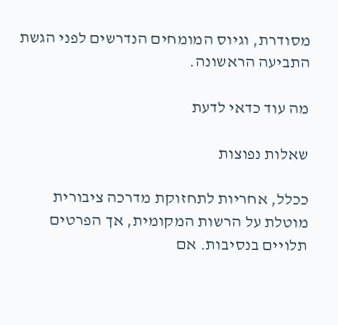מסודרת, וגיוס המומחים הנדרשים לפני הגשת התביעה הראשונה.

מה עוד כדאי לדעת

שאלות נפוצות

ככלל, אחריות לתחזוקת מדרכה ציבורית מוטלת על הרשות המקומית, אך הפרטים תלויים בנסיבות. אם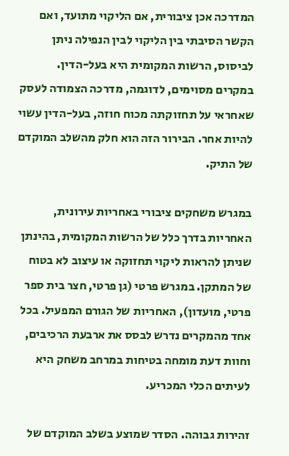המדרכה אכן ציבורית, אם הליקוי מתועד, ואם הקשר הסיבתי בין הליקוי לבין הנפילה ניתן לביסוס, הרשות המקומית היא בעל-הדין. במקרים מסוימים, לדוגמה, מדרכה הצמודה לעסק שאחראי על תחזוקתה מכוח חוזה, בעל-הדין עשוי להיות אחר. הבירור הזה הוא חלק מהשלב המוקדם של התיק.

במגרש משחקים ציבורי באחריות עירונית, האחריות בדרך כלל של הרשות המקומית, בהינתן שניתן להראות ליקוי תחזוקה או עיצוב לא בטוח של המתקן. במגרש פרטי (גן פרטי, חצר בית ספר פרטי, מועדון), האחריות של הגורם המפעיל. בכל אחד מהמקרים נדרש לבסס את ארבעת הרכיבים, וחוות דעת מומחה בטיחות במרחב משחק היא לעיתים הכלי המכריע.

זהירות גבוהה. הסדר שמוצע בשלב המוקדם של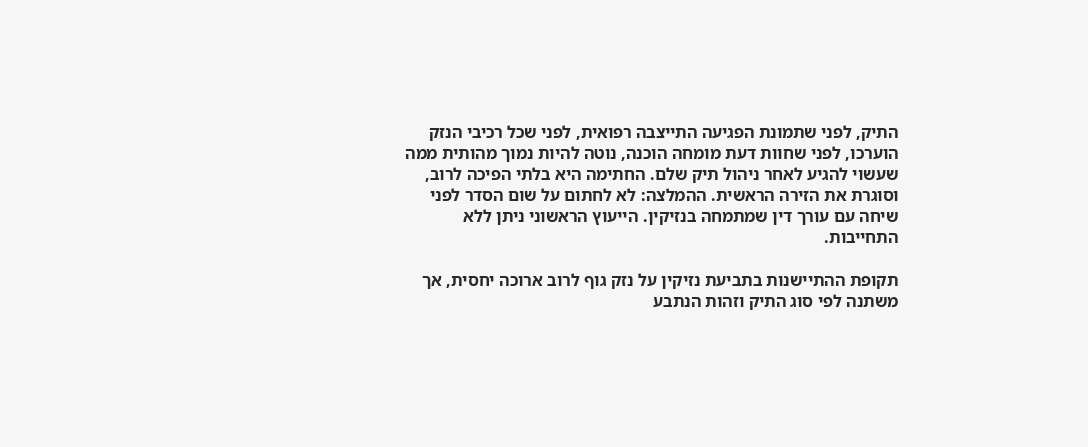התיק, לפני שתמונת הפגיעה התייצבה רפואית, לפני שכל רכיבי הנזק הוערכו, לפני שחוות דעת מומחה הוכנה, נוטה להיות נמוך מהותית ממה שעשוי להגיע לאחר ניהול תיק שלם. החתימה היא בלתי הפיכה לרוב, וסוגרת את הזירה הראשית. ההמלצה: לא לחתום על שום הסדר לפני שיחה עם עורך דין שמתמחה בנזיקין. הייעוץ הראשוני ניתן ללא התחייבות.

תקופת ההתיישנות בתביעת נזיקין על נזק גוף לרוב ארוכה יחסית, אך משתנה לפי סוג התיק וזהות הנתבע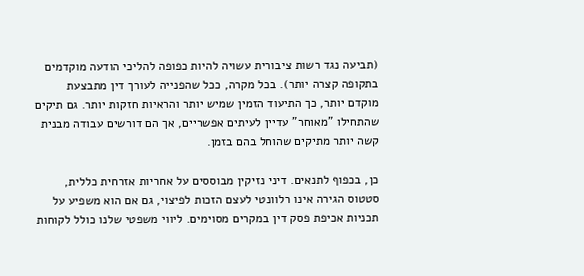(תביעה נגד רשות ציבורית עשויה להיות כפופה להליכי הודעה מוקדמים בתקופה קצרה יותר). בכל מקרה, ככל שהפנייה לעורך דין מתבצעת מוקדם יותר, כך התיעוד הזמין שמיש יותר והראיות חזקות יותר. גם תיקים שהתחילו "מאוחר" עדיין לעיתים אפשריים, אך הם דורשים עבודה מבנית קשה יותר מתיקים שהוחל בהם בזמן.

כן, בכפוף לתנאים. דיני נזיקין מבוססים על אחריות אזרחית כללית, סטטוס הגירה אינו רלוונטי לעצם הזכות לפיצוי, גם אם הוא משפיע על תכניות אכיפת פסק דין במקרים מסוימים. ליווי משפטי שלנו כולל לקוחות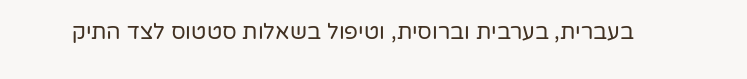בעברית, בערבית וברוסית, וטיפול בשאלות סטטוס לצד התיק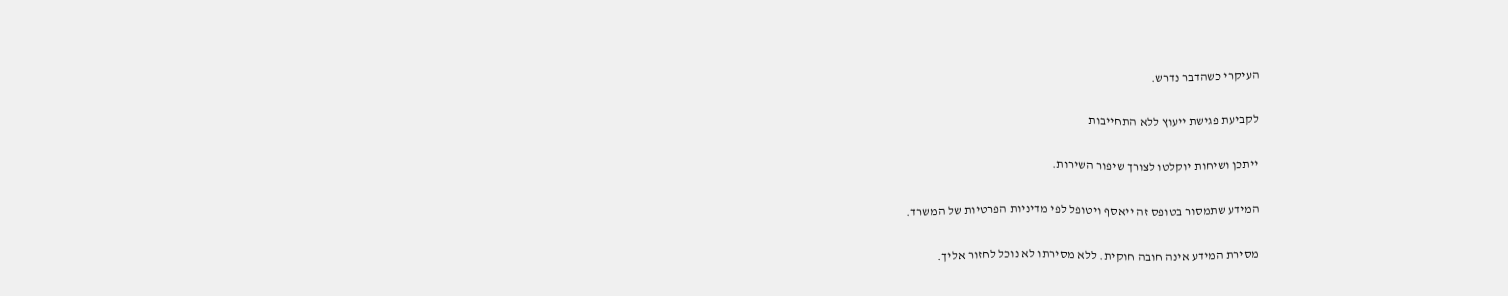העיקרי כשהדבר נדרש.

לקביעת פגישת ייעוץ ללא התחייבות

ייתכן ושיחות יוקלטו לצורך שיפור השירות.

המידע שתמסור בטופס זה ייאסף ויטופל לפי מדיניות הפרטיות של המשרד.

מסירת המידע אינה חובה חוקית. ללא מסירתו לא נוכל לחזור אליך.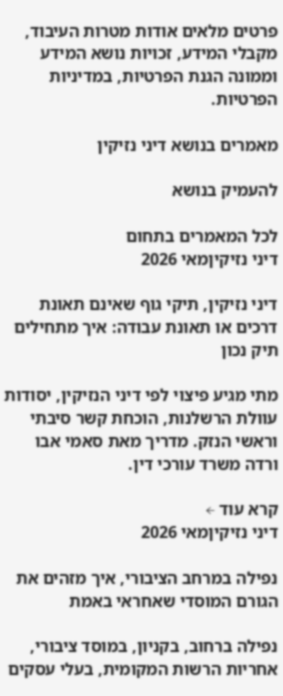פרטים מלאים אודות מטרות העיבוד, מקבלי המידע, זכויות נושא המידע וממונה הגנת הפרטיות, במדיניות הפרטיות.

מאמרים בנושא דיני נזיקין

להעמיק בנושא

לכל המאמרים בתחום
דיני נזיקיןמאי 2026

דיני נזיקין, תיקי גוף שאינם תאונת דרכים או תאונת עבודה: איך מתחילים תיק נכון

מתי מגיע פיצוי לפי דיני הנזיקין, יסודות עוולת הרשלנות, הוכחת קשר סיבתי וראשי הנזק. מדריך מאת סאמי אבו ורדה משרד עורכי דין.

קרא עוד ←
דיני נזיקיןמאי 2026

נפילה במרחב הציבורי, איך מזהים את הגורם המוסדי שאחראי באמת

נפילה ברחוב, בקניון, במוסד ציבורי, אחריות הרשות המקומית, בעלי עסקים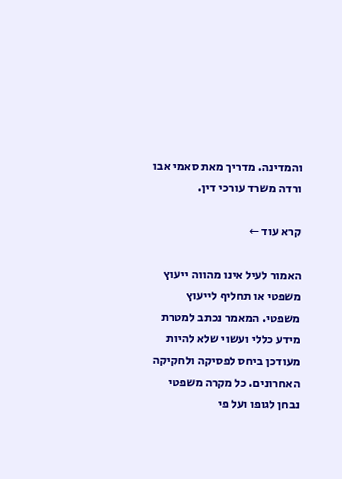והמדינה. מדריך מאת סאמי אבו ורדה משרד עורכי דין.

קרא עוד ←

האמור לעיל אינו מהווה ייעוץ משפטי או תחליף לייעוץ משפטי. המאמר נכתב למטרת מידע כללי ועשוי שלא להיות מעודכן ביחס לפסיקה ולחקיקה האחרונים. כל מקרה משפטי נבחן לגופו ועל פי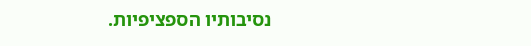נסיבותיו הספציפיות.